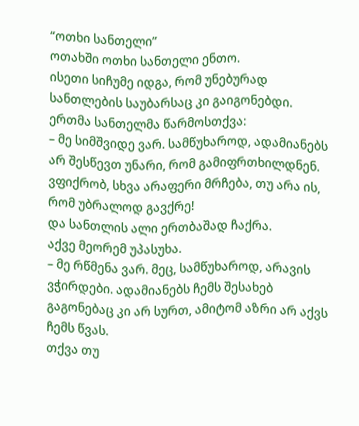“ოთხი სანთელი”
ოთახში ოთხი სანთელი ენთო.
ისეთი სიჩუმე იდგა, რომ უნებურად სანთლების საუბარსაც კი გაიგონებდი.
ერთმა სანთელმა წარმოსთქვა:
– მე სიმშვიდე ვარ. სამწუხაროდ, ადამიანებს არ შესწევთ უნარი, რომ გამიფრთხილდნენ. ვფიქრობ, სხვა არაფერი მრჩება, თუ არა ის, რომ უბრალოდ გავქრე!
და სანთლის ალი ერთბაშად ჩაქრა.
აქვე მეორემ უპასუხა.
– მე რწმენა ვარ. მეც, სამწუხაროდ, არავის ვჭირდები. ადამიანებს ჩემს შესახებ გაგონებაც კი არ სურთ, ამიტომ აზრი არ აქვს ჩემს წვას.
თქვა თუ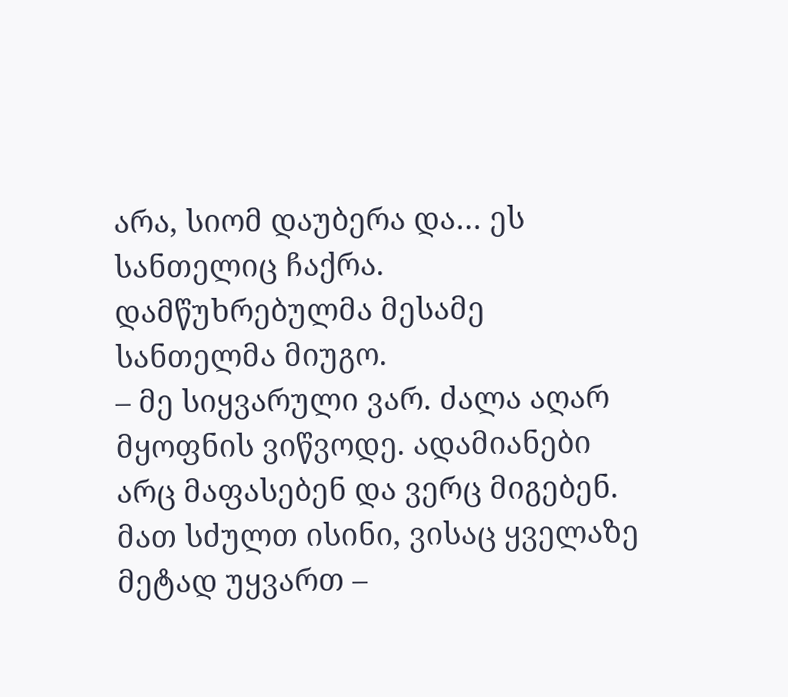არა, სიომ დაუბერა და… ეს სანთელიც ჩაქრა.
დამწუხრებულმა მესამე სანთელმა მიუგო.
– მე სიყვარული ვარ. ძალა აღარ მყოფნის ვიწვოდე. ადამიანები არც მაფასებენ და ვერც მიგებენ. მათ სძულთ ისინი, ვისაც ყველაზე მეტად უყვართ –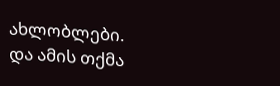ახლობლები.
და ამის თქმა